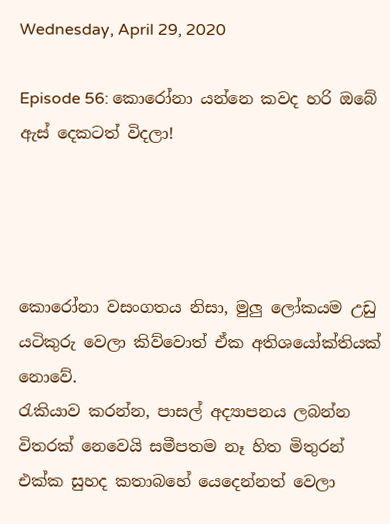Wednesday, April 29, 2020

Episode 56: කොරෝනා යන්නෙ කවද හරි ඔබේ ඇස් දෙකටත් විදලා!




කොරෝනා වසංගතය නිසා, මුලු ලෝකයම උඩු යටිකුරු වෙලා කිව්වොත් ඒක අතිශයෝක්තියක් නොවේ.
රැකියාව කරන්න, පාසල් අද්‍යාපනය ලබන්න විතරක් නෙවෙයි සමීපතම නෑ හිත මිතුරන් එක්ක සුහද කතාබහේ යෙදෙන්නත් වෙලා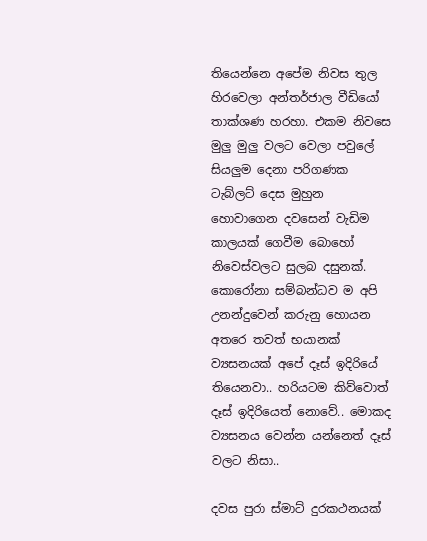තියෙන්නෙ අපේම නිවස තුල හිරවෙලා අන්තර්ජාල වීඩියෝ තාක්ශණ හරහා. එකම නිවසෙ මුලු මුලු වලට වෙලා පවුලේ  සියලුම දෙනා පරිගණක ටැබ්ලට් දෙස මුහුන හොවාගෙන දවසෙන් වැඩිම කාලයක් ගෙවීම බොහෝ නිවෙස්වලට සුලබ දසුනක්.
කොරෝනා සම්බන්ධව ම අපි  උනන්දුවෙන් කරුනු හොයන අතරෙ තවත් භයානක් ව්‍යසනයක් අපේ දෑස් ඉදි‍රියේ තියෙනවා.. හරියටම කිව්වොත් දෑස් ඉදිරියෙත් නොවේ.. මොකද ව්‍යසනය වෙන්න යන්නෙත් දෑස් වලට නිසා..

දවස පුරා ස්මාට් දුරකථනයක්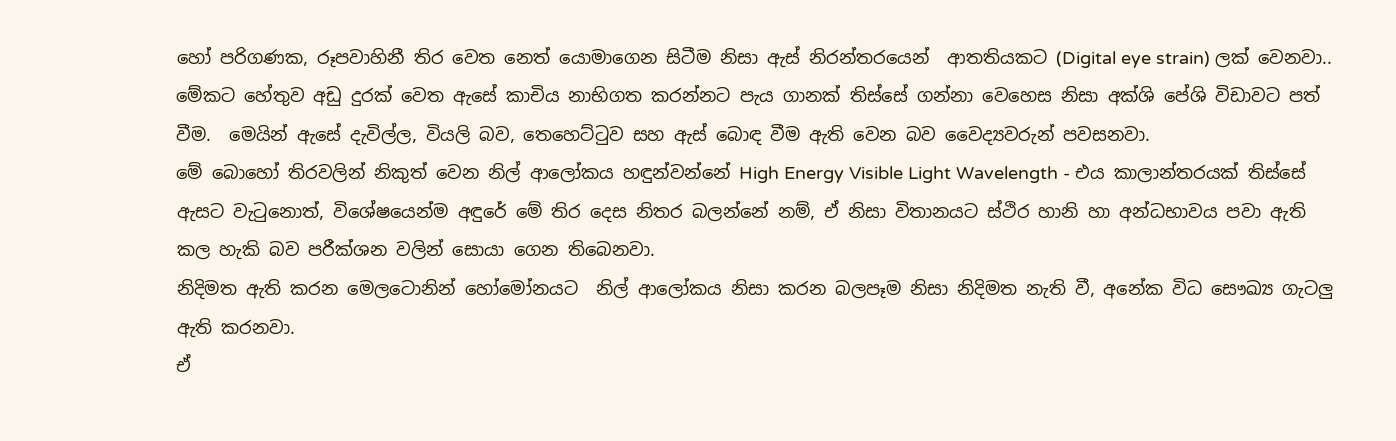හෝ පරිගණක, රූපවාහිනී තිර වෙත නෙත් යොමාගෙන සිටීම නිසා ඇස් නිරන්තරයෙන්  ආතතියකට (Digital eye strain) ලක් වෙනවා.. මේකට හේතුව අඩු දුරක් වෙත ඇසේ කාචිය නාභිගත කරන්නට පැය ගානක් තිස්සේ ගන්නා වෙහෙස නිසා අක්ශි පේශි විඩාවට පත් වීම.  මෙයින් ඇසේ දැවිල්ල, වියලි බව, තෙහෙට්ටුව සහ ඇස් බොඳ වීම ඇති වෙන බව වෛද්‍යවරුන් පවසනවා.
මේ බොහෝ තිරවලින් නිකුත් වෙන නිල් ආලෝකය හඳුන්වන්නේ High Energy Visible Light Wavelength - එය කාලාන්තරයක් තිස්සේ ඇසට වැටුනොත්, විශේෂයෙන්ම අඳුරේ මේ තිර දෙස නිතර බලන්නේ නම්, ඒ නිසා විතානයට ස්ථිර හානි හා අන්ධභාවය පවා ඇති කල හැකි බව පරීක්ශන වලින් සොයා ගෙන තිබෙනවා.
නිදිමත ඇති කරන මෙලටොනින් හෝමෝනයට  නිල් ආලෝකය නිසා කරන බලපෑම නිසා නිදිමත නැති වී, අනේක විධ සෞඛ්‍ය ගැටලු ඇති කරනවා.
ඒ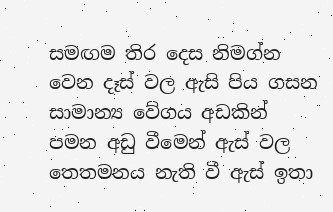සමඟම ති‍ර දෙස නිමග්න වෙන දෑස් වල ඇසි පිය ගසන සාමාන්‍ය වේගය අඩකින් පමන අඩු වීමෙන් ඇස් වල තෙතමනය නැති වී ඇස් ඉතා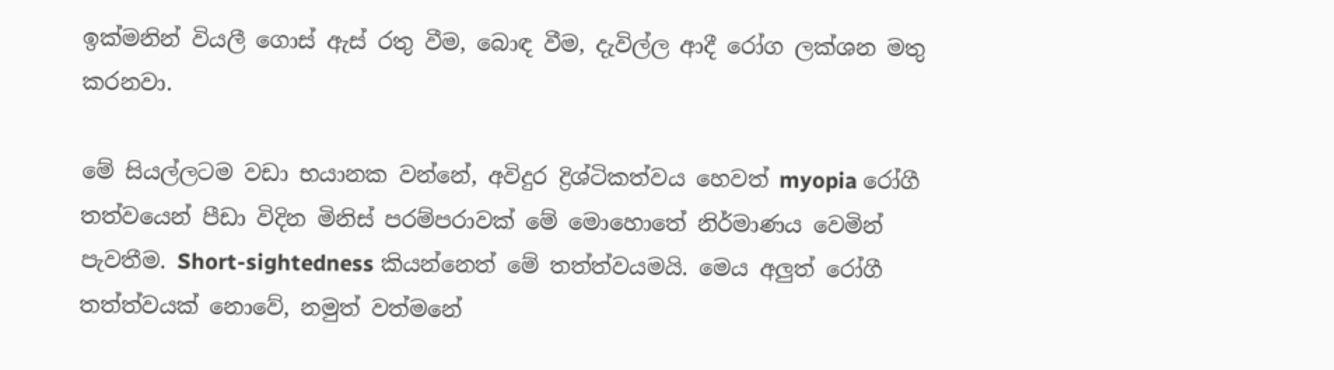ඉක්මනින් වියලී ගොස් ඇස් රතු වීම, බොඳ වීම, දැවිල්ල ආදී රෝග ලක්ශන මතු කරනවා.

මේ සියල්ලටම වඩා භයානක වන්නේ, අවිදුර ද්‍රිශ්ටිකත්වය හෙවත් myopia රෝගී තත්වයෙන් පීඩා විදින මිනිස් පරම්පරාවක් මේ මොහොතේ නිර්මාණය වෙමින් පැවතීම. Short-sightedness කියන්නෙත් මේ තත්ත්වයමයි. මෙය අලුත් රෝගී තත්ත්වයක් නොවේ, නමුත් වත්මනේ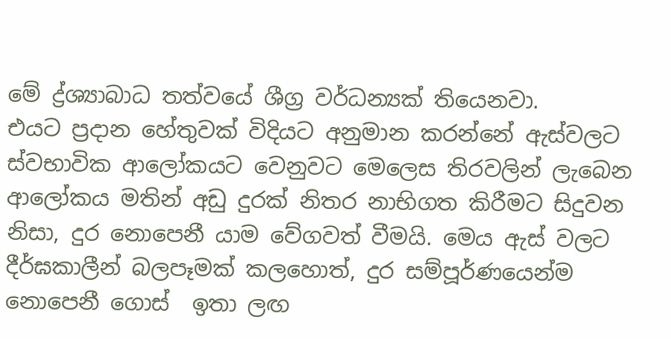මේ ද්‍ර්ශ්‍යාබාධ තත්වයේ ශීග්‍ර වර්ධන්‍යක් තියෙනවා.
එයට ප්‍රදාන හේතුවක් විදියට අනුමාන කරන්නේ ඇස්වලට ස්වභාවික ආලෝකයට වෙනුවට මෙලෙස තිරවලින් ලැබෙන ආලෝකය මතින් අඩු දුරක් නිතර නාභිගත කිරීමට සිදුවන නිසා, දුර නොපෙනී යාම වේගවත් වීමයි. මෙය ඇස් වලට දීර්ඝකාලීන් බලපෑමක් කලහොත්, දුර සම්පූර්ණයෙන්ම නොපෙනී ගොස්  ඉතා ලඟ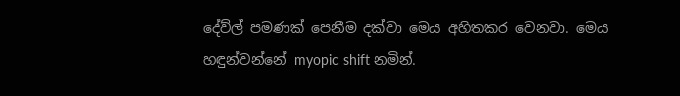දේව්ල් පමණක් පෙනීම දක්වා මෙය අහිතකර වෙනවා. මෙය හඳුන්වන්නේ myopic shift නමින්.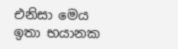එනිසා මෙය ඉතා භයානක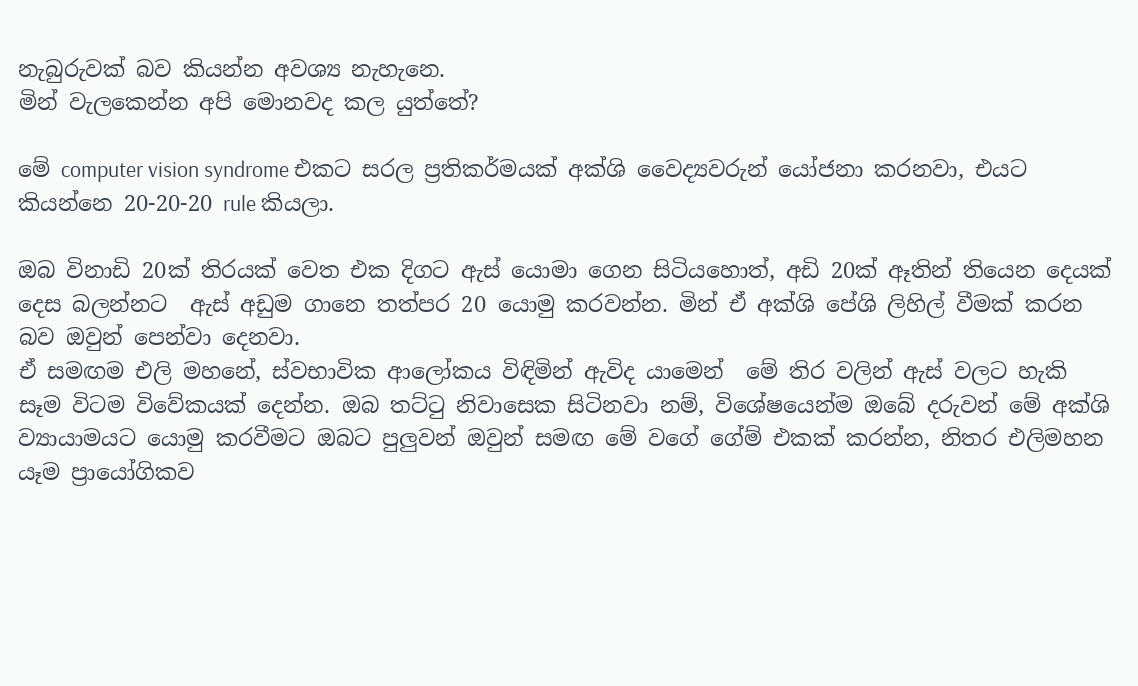නැබුරුවක් බව කියන්න අවශ්‍ය නැහැනෙ.
මින් වැලකෙන්න අපි මොනවද කල යුත්තේ?

මේ computer vision syndrome එකට සරල ප්‍රතිකර්මයක් අක්ශි වෛද්‍යවරුන් යෝජනා කරනවා, එයට කියන්නෙ 20-20-20 rule කියලා.

ඔබ විනාඩි 20ක් තිරයක් වෙත එක දිගට ඇස් යොමා ගෙන සිටියහොත්, අඩි 20ක් ඈතින් තියෙන දෙයක් දෙස බලන්නට  ඇස් අඩුම ගානෙ තත්පර 20 යොමු කරවන්න. මින් ඒ අක්ශි පේශි ලිහිල් වීමක් කරන බව ඔවුන් පෙන්වා දෙනවා.
ඒ සමඟම එලි මහනේ, ස්වභාවික ආලෝකය විඳිමින් ඇවිද යාමෙන්  මේ තිර වලින් ඇස් වලට හැකි සෑම විටම විවේකයක් දෙන්න. ඔබ තට්ටු නිවාසෙක සිටිනවා නම්, විශේෂයෙන්ම ඔබේ දරුවන් මේ අක්ශි ව්‍යායාමයට යොමු කරවීමට ඔබට පුලුවන් ඔවුන් සමඟ මේ වගේ ගේම් එකක් කරන්න, නිතර එලිමහන යෑම ප්‍රායෝගිකව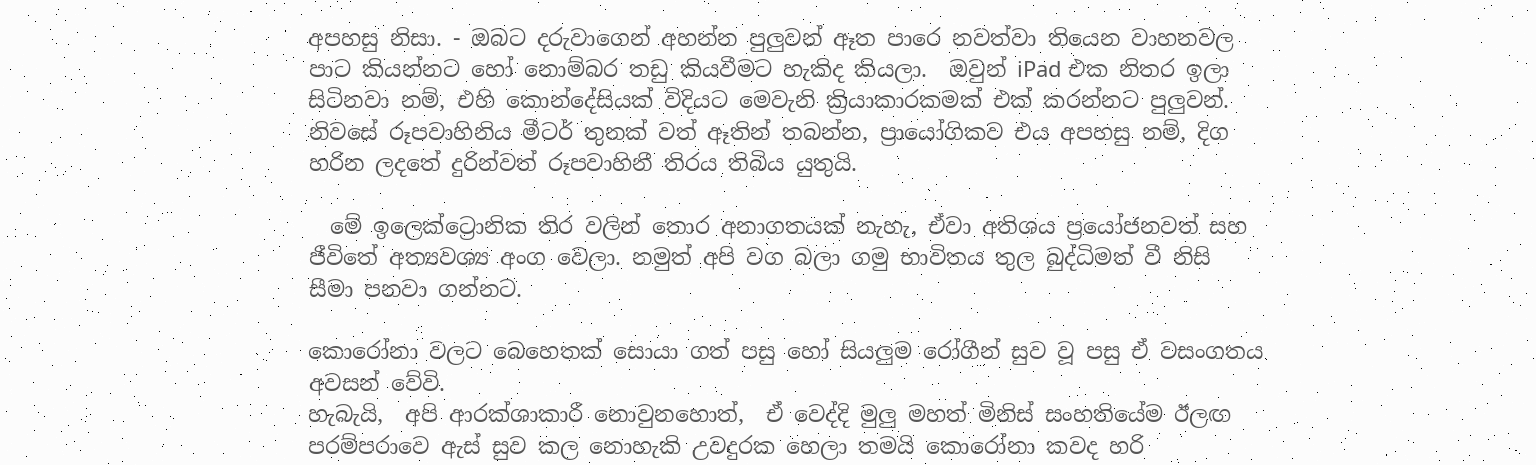අපහසු නිසා. - ඔබට දරුවාගෙන් අහන්න පුලුවන් ඈත පාරෙ නවත්වා තියෙන වාහනවල පාට කියන්නට හෝ නොම්බර තඩු කියවීමට හැකිද කි‍යලා.  ඔවුන් iPad එක නිතර ඉලා සිටිනවා නම්, එහි කොන්දේසියක් විදියට මෙවැනි ක්‍රියාකාරකමක් එක් කරන්නට පුලුවන්.
නිවසේ රූපවාහිනිය මීටර් තුනක් වත් ඈතින් තබන්න, ප්‍රායෝගිකව එය අපහසු නම්, දිග හරින ලදතේ දුරින්වත් රූපවාහිනී තිරය තිබිය යුතුයි.

  මේ ඉලෙක්ට්‍රොනික තිර වලින් තොර අනාගත‍යක් නැහැ, ඒවා අතිශය ප්‍රයෝජනවත් සහ ජීවිතේ අත්‍යවශ්‍ය අංග වෙලා. නමුත් අපි වග බලා ගමු භාවිතය තුල බුද්ධිමත් වී නිසි සීමා පනවා ගන්නට.

කොරෝනා වලට බෙහෙතක් සොයා ගත් පසු හෝ සියලුම රෝගීන් සුව වූ පසු ඒ වසංගතය අවසන් වේවි.
හැබැයි,  අපි ආරක්ශාකාරී නොවුනහොත්,  ඒ වෙද්දි මුලු මහත් මිනිස් සංහතියේම ඊලඟ පරම්පරාවෙ ඇස් සුව කල නොහැකි උවදුරක හෙලා තමයි කොරෝනා කවද හරි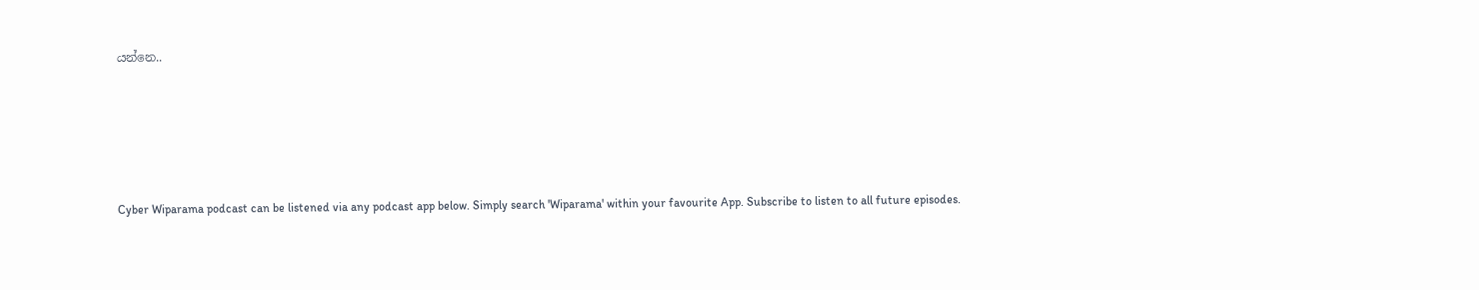යන්නෙ..





Cyber Wiparama podcast can be listened via any podcast app below. Simply search 'Wiparama' within your favourite App. Subscribe to listen to all future episodes.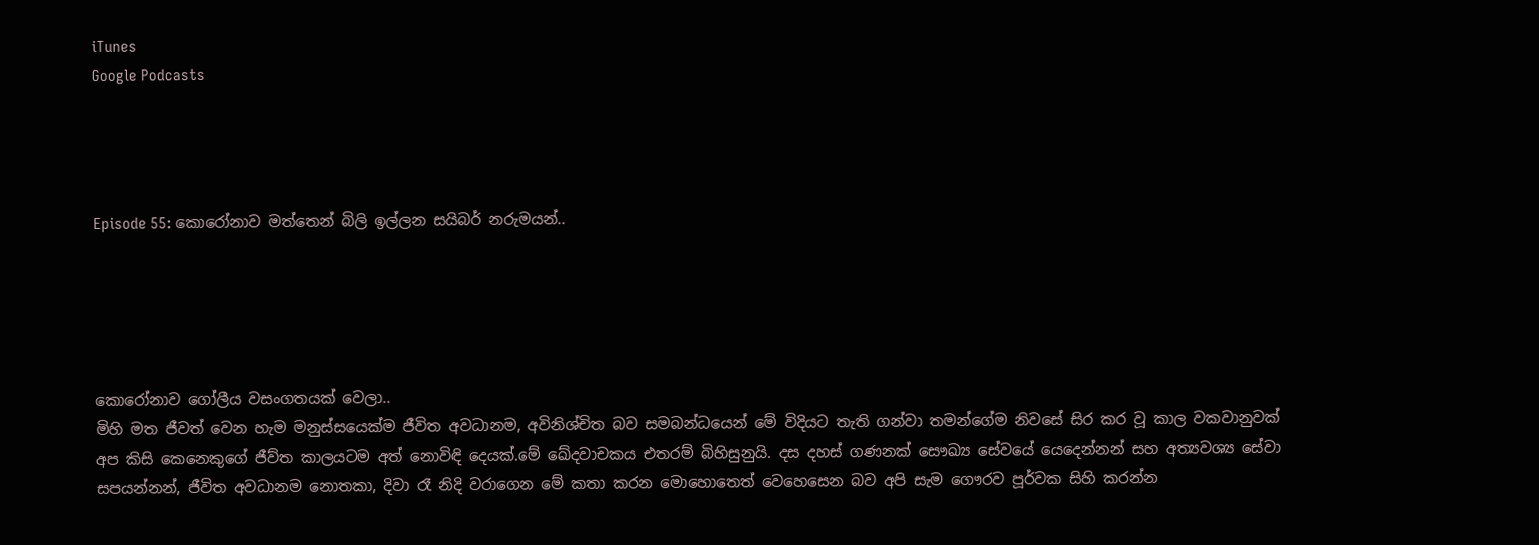iTunes
Google Podcasts




Episode 55: කොරෝනාව මත්තෙන් බිලි ඉල්ලන සයිබර් නරුමයන්..





කොරෝනාව ගෝලීය වසංගතයක් වෙලා..
මිහි මත ජීවත් වෙන හැම මනුස්සයෙක්ම ජීවිත අවධානම, අවිනිශ්චිත බව සමබන්ධයෙන් මේ විදියට තැති ගන්වා තමන්ගේම නිවසේ සිර කර වූ කාල වකවානුවක් අප කිසි කෙනෙකුගේ ජීව්ත කාලයටම අත් නොවිඳි දෙයක්.මේ ඛේදවාචකය එතරම් බිහිසුනුයි. දස දහස් ගණනක් සෞඛ්‍ය සේවයේ යෙදෙන්නන් සහ අත්‍යවශ්‍ය සේවා සපයන්නන්, ජීවිත අවධානම නොතකා, දිවා රෑ නිදි වරාගෙන මේ කතා කරන මොහොතෙත් වෙහෙසෙන බව අපි සැම ගෞරව පූර්වක සිහි කරන්න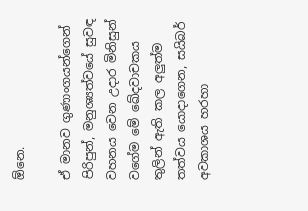ඕනෙ.

ඒ මානව ගුණාංගයන්ගෙන් පිරිපුන්, මනුශ්‍යත්වයේ සුවඳ වහනය වෙන උදාර මිනිසුන් වගේම මේ ඛේදවාචකය තුලින් ඇති කල අලුත්ම තත්වය යොදාගෙන, සයිබර් අවකාශය හරහා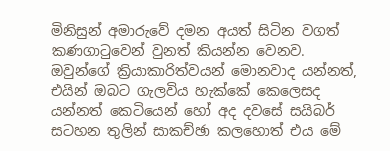මිනිසුන් අමාරුවේ දමන අයත් සිටින වගත් කණගාටුවෙන් වුනත් කියන්න වෙනව. ඔවුන්ගේ ක්‍රියාකාරිත්වයන් මොනවාද යන්නත්, එයින් ඔබට ගැලවිය හැක්කේ කෙලෙසද යන්නත් කෙටියෙන් හෝ අද දවසේ සයිබර් සටහන තුලින් සාකච්ඡා කලහොත් එය මේ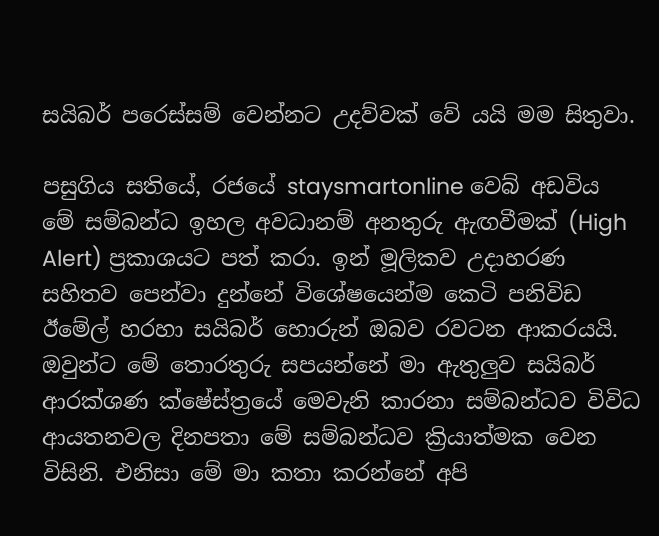සයිබර් පරෙස්සම් වෙන්නට උදව්වක් වේ යයි මම සිතුවා.

පසුගිය සතියේ, රජයේ staysmartonline වෙබ් අඩවිය මේ සම්බන්ධ ඉහල අවධානම් අනතුරු ඇඟවීමක් (High Alert) ප්‍රකාශයට පත් කරා. ඉන් මූලිකව උදාහරණ සහිතව පෙන්වා දුන්නේ විශේෂයෙන්ම කෙටි පනිවිඩ ඊමේල් හරහා සයිබර් හොරුන් ඔබව රවටන ආකරයයි. ඔවුන්ට මේ තොරතුරු සපයන්නේ මා ඇතුලුව සයිබර් ආරක්ශණ ක්ෂේස්ත්‍රයේ මෙවැනි කාරනා සම්බන්ධව විවිධ ආයතනවල දිනපතා මේ සම්බන්ධව ක්‍රියාත්මක වෙන විසිනි. එනිසා මේ මා කතා කරන්නේ අපි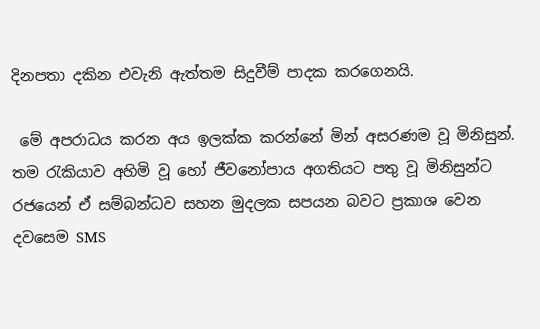දිනපතා දකින එවැනි ඇත්තම සිදුවීම් පාදක කරගෙනයි.

 මේ අපරාධය කරන අය ඉලක්ක කරන්නේ මින් අසරණම වූ මිනිසුන්. තම රැකියාව අහිමි වූ හෝ ජීවනෝපාය අගතියට පතු වූ මිනිසුන්ට රජයෙන් ඒ සම්බන්ධව සහන මුදලක සපයන බවට ප්‍රකාශ වෙන දවසෙම SMS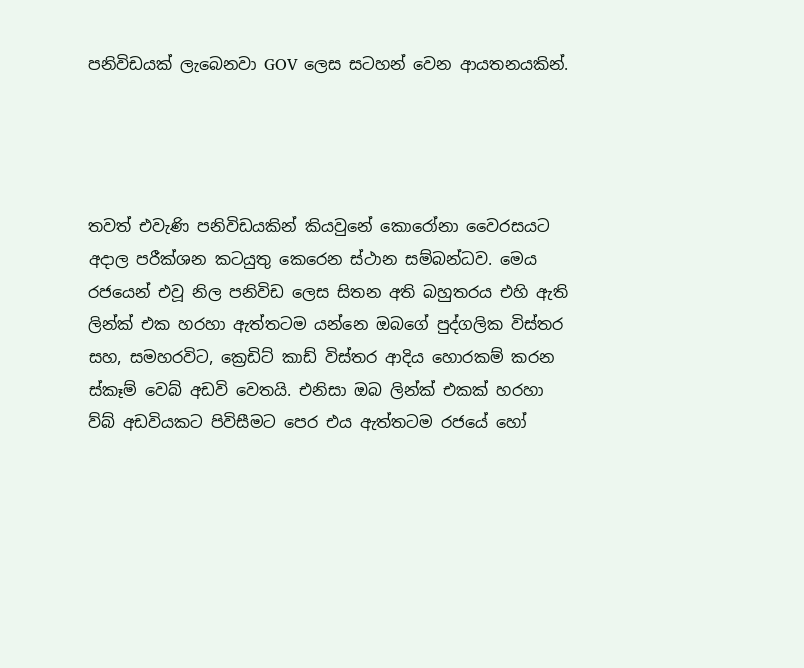පනිවිඩ‍යක් ලැබෙනවා GOV ලෙස සටහන් වෙන ආයතනයකින්.




තවත් එවැණි පනිවිඩයකින් කියවුනේ කොරෝනා වෛරසයට අදාල පරීක්ශන කටයුතු කෙරෙන ස්ථාන සම්බන්ධව. මෙය රජයෙන් එවූ නිල පනිවිඩ ලෙස සිතන අති බහුතරය එහි ඇති ලින්ක් එක හරහා ඇත්තටම යන්නෙ ඔබගේ පුද්ගලික විස්තර සහ, සමහරවිට, ක්‍රෙඩිට් කාඩ් විස්තර ආදිය හොරකම් කරන ස්කෑම් වෙබ් අඩවි වෙතයි. එනිසා ඔබ ලින්ක් එකක් හරහා ව්බ් අඩවියකට පිවිසීමට පෙර එය ඇත්තටම රජයේ හෝ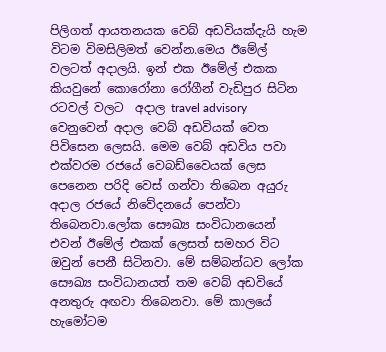පිලිගත් ආයතනයක වෙබ් අඩවියක්දැයි හැම විටම විමසිලිමත් වෙන්න.මෙය ඊමේල් වලටත් අදාලයි. ඉන් එක ඊමේල් එකක කියවුනේ කොරෝනා රෝගීන් වැඩිපුර සිටින රටවල් වලට  අදාල travel advisory වෙනුවෙන් අදාල වෙබ් අඩවියක් වෙත පිවිසෙන ලෙසයි. මෙම වෙබ් අඩවිය පවා එක්වරම රජ‍යේ වෙබඩ්වෛයක් ලෙස පෙනෙන පරිදි වෙස් ගන්වා තිබෙන අයුරු අදාල රජයේ නිවේදනයේ පෙන්වා තිබෙනවා.ලෝක සෞඛ්‍ය සංවිධානයෙන් එවන් ඊමේල් එකක් ලෙසත් සමහර විට ඔවුන් පෙනී සිටිනවා. මේ සම්බන්ධව ලෝක සෞඛ්‍ය සංවිධානයත් තම වෙබ් අඩවියේ අනතුරු අඟවා තිබෙනවා. මේ කාලයේ හැමෝටම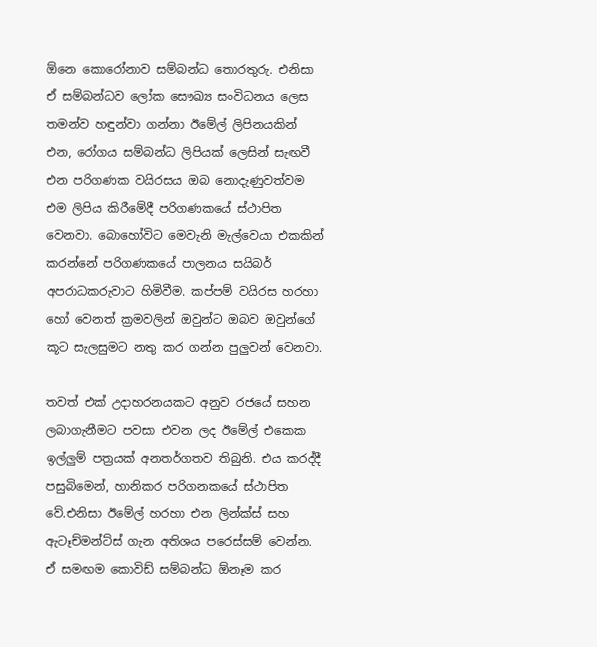ඕනෙ කොරෝනාව සම්බන්ධ තොරතුරු. එනිසා ඒ සම්බන්ධව ලෝක සෞඛ්‍ය සංවිධනය ලෙස තමන්ව හඳුන්වා ගන්නා ඊමේල් ලිපිනයකින් එන, රෝගය සම්බන්ධ ලිපියක් ලෙසින් සැඟවී එන පරිගණක වයිරසය ඔබ නොදැණුවත්වම එම ලිපිය කිරීමේදී පරිගණකයේ ස්ථාපිත වෙනවා. බොහෝවිට මෙවැනි මැල්වෙයා එකකින් කරන්නේ පරිගණකයේ පාලනය සයිබර් අපරාධකරුවාට හිමිවීම. කප්පම් වයිරස හරහා හෝ වෙනත් ක්‍රමවලින් ඔවුන්ට ඔබව ඔවුන්ගේ කූට සැලසුමට නතු කර ගන්න පුලුවන් වෙනවා.

තවත් එක් උදාහරනයකට අනුව රජයේ සහන ලබාගැනීමට පවසා එවන ලද ඊමේල් එකෙක ඉල්ලුම් පත්‍රයක් අනතර්ගතව තිබුනි. එය කරද්දී පසුබිමෙන්, හානිකර පරිගනකයේ ස්ථාපිත වේ.එනිසා ඊමේල් හරහා එන ලින්ක්ස් සහ ඇටෑච්මන්ට්ස් ගැන අතිශය පරෙස්සම් වෙන්න.
ඒ සමඟම කොවිඩ් සම්බන්ධ ඕනෑම කර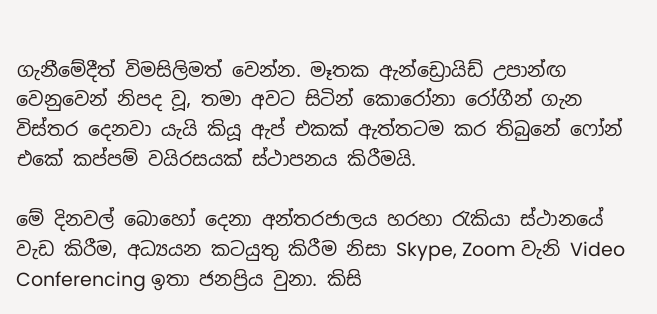ගැනීමේදීත් විමසිලිමත් වෙන්න. මෑතක ඇන්‍ඩ්‍රොයිඩ් උපාන්ඟ වෙනුවෙන් නිපද වූ, තමා අවට සිටින් කොරෝනා රෝගීන් ගැන විස්තර දෙනවා යැයි කියූ ඇප් එකක් ඇත්තටම කර තිබුනේ ෆෝන් එකේ කප්පම් වයිරසයක් ස්ථාපනය කිරීමයි.

මේ දිනවල් බොහෝ දෙනා අන්තරජාලය හරහා රැකියා ස්ථානයේ වැඩ කිරීම, අධ්‍යයන කටයුතු කිරීම නිසා Skype, Zoom වැනි Video Conferencing ඉතා ජනප්‍රිය වුනා. කිසි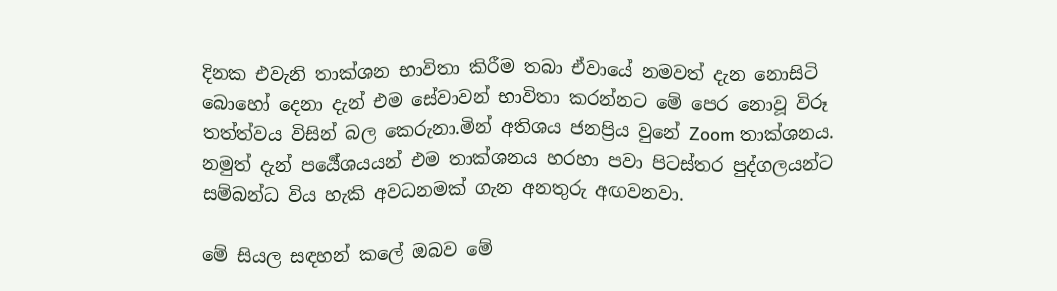දිනක එවැනි තාක්ශන භාවිතා කිරීම තබා ඒවායේ නමවත් දැන නොසිටි බොහෝ දෙනා දැන් එම සේවාවන් භාවිතා කරන්නට මේ පෙර නොවූ විරූ තත්ත්වය විසින් බල කෙරුනා.මින් අතිශය ජනප්‍රිය වුනේ Zoom තාක්ශනය. නමුත් දැන් පර්‍යේශයයන් එම තාක්ශනය හරහා පවා පිටස්තර පුද්ගලයන්ට සම්බන්ධ විය හැකි අවධනමක් ගැන අනතුරු අඟවනවා.

මේ සියල සඳහන් කලේ ඔබව මේ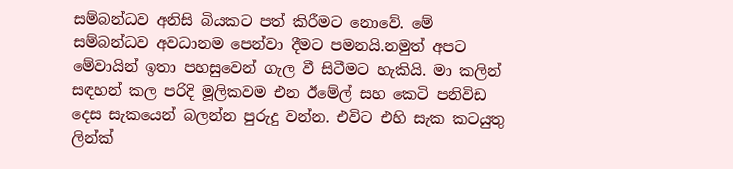සම්බන්ධව අනිසි බියකට පත් කිරීමට නොවේ. මේ සම්බන්ධව අවධානම පෙන්වා දීමට පමනයි.නමුත් අපට මේවායින් ඉතා පහසුවෙන් ගැල වී සිටීමට හැකියි. මා කලින් සඳහන් කල පරිදි මූලිකවම එන ඊමේල් සහ කෙටි පනිවිඩ දෙස සැකයෙන් බලන්න පුරුදු වන්න. එවිට එහි සැක කටයුතු ලින්ක්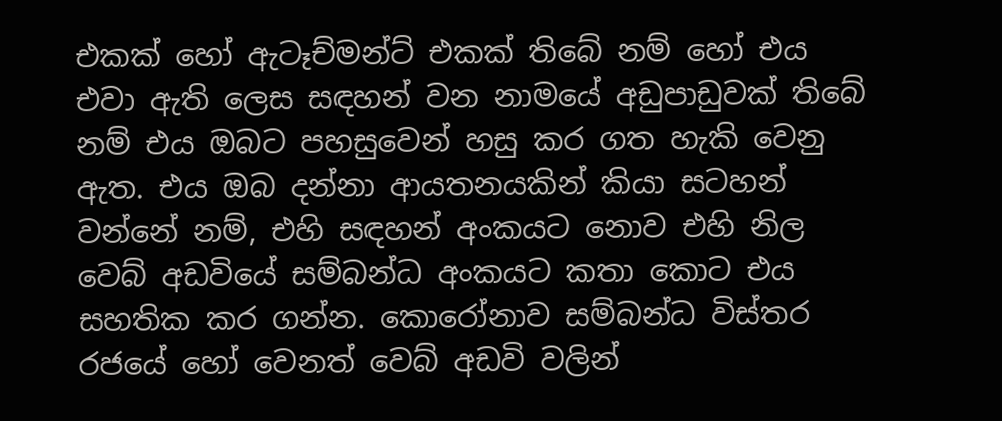එකක් හෝ ඇටෑච්මන්ට් එකක් තිබේ නම් හෝ එය එවා ඇති ලෙස සඳහන් වන නාමයේ අඩුපාඩුවක් තිබේ නම් එය ඔබට පහසුවෙන් හසු කර ගත හැකි වෙනු ඇත. එය ඔබ දන්නා ආයතනයකින් කියා සටහන් වන්නේ නම්, එහි සඳහන් අංකයට නොව එහි නිල වෙබ් අඩවියේ සම්බන්ධ අංකයට කතා කොට එය සහතික කර ගන්න. කොරෝනාව සම්බන්ධ විස්තර රජයේ හෝ වෙනත් වෙබ් අඩවි වලින්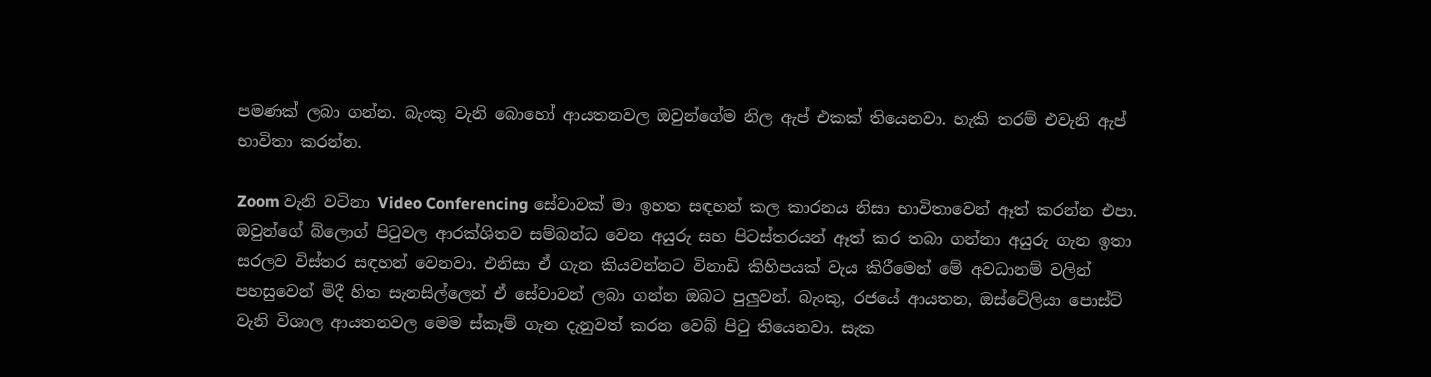පමණක් ලබා ගන්න. බැංකු වැනි බොහෝ ආයතනවල ඔවුන්ගේම නිල ඇප් එකක් තියෙනවා. හැකි තරම් එවැනි ඇප් භාවිතා කරන්න.

Zoom වැනි වටිනා Video Conferencing සේවාවක් මා ඉහත සඳහන් කල කාරනය නිසා භාවිතාවෙන් ඈත් කරන්න එපා. ඔවුන්ගේ බ්ලොග් පිටුවල ආරක්ශිතව සම්බන්ධ වෙන අයුරු සහ පිටස්තරයන් ඈත් කර තබා ගන්නා අයුරු ගැන ඉතා සරලව විස්තර සඳහන් වෙනවා. එනිසා ඒ ගැන කියවන්නට විනාඩි කිහිපයක් වැය කිරීමෙන් මේ අවධානම් වලින් පහසුවෙන් මිදී හිත සැනසිල්ලෙන් ඒ සේවාවන් ලබා ගන්න ඔබට පුලුවන්. බැංකු, රජයේ ආයතන, ඔස්ටේලියා පොස්ට් වැනි විශාල ආයතනවල මෙම ස්කෑම් ගැන දැනුවත් කරන වෙබ් පිටු තියෙනවා. සැක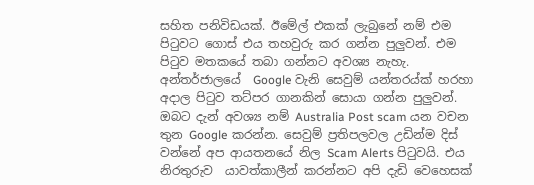සහිත පනිවිඩයක්. ඊමේල් එකක් ලැබුනේ නම් එම පිටුවට ගොස් එය තහවුරු කර ගන්න පුලුවන්. එම පිටුව මතකයේ තබා ගන්නට අවශ්‍ය නැහැ. අන්තර්ජාලයේ  Google වැනි සෙවුම් යන්තරය්ක් හරහා අදාල පිටුව තට්පර ගානකින් සොයා ගන්න පුලුවන්. ඔබට දැන් අවශ්‍ය නම් Australia Post scam යන වචන තුන Google කරන්න. සෙවුම් ප්‍රතිපලවල උඩින්ම දිස් වන්නේ අප ආයතනයේ නිල Scam Alerts පිටුවයි. එය නිරතුරුව  යාවත්කාලීන් කරන්නට අපි දැඩි වෙහෙසක්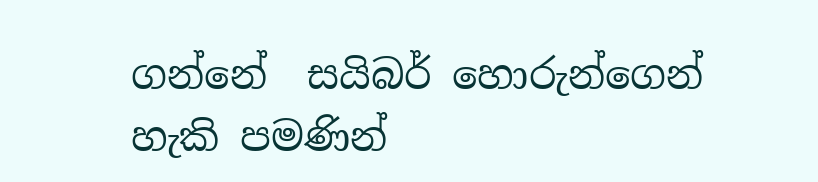ගන්නේ  සයිබර් හොරුන්ගෙන් හැකි පමණින්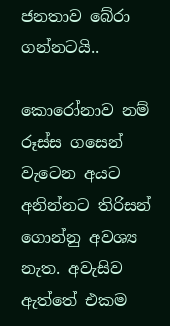ජනතාව බේරා ගන්නටයි..

කොරෝනාව නම් රූස්ස ගසෙන් වැටෙන අයට අනින්නට තිරිසන් ගොන්නු අවශ්‍ය නැත. අවැසිව ඇත්තේ එකම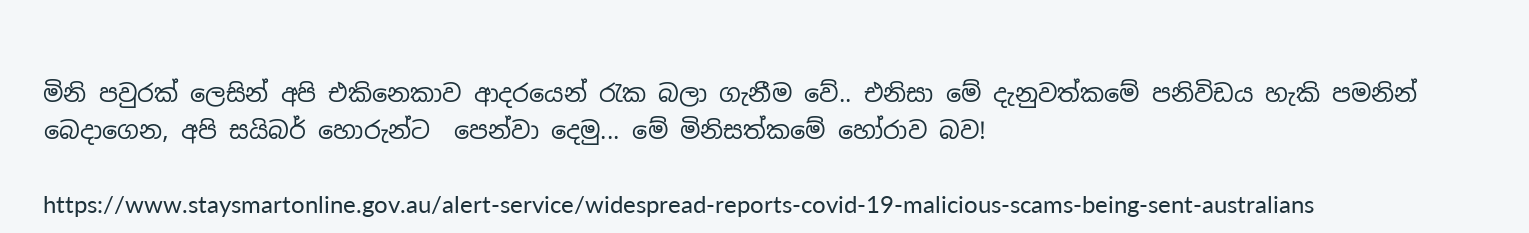මිනි පවුරක් ලෙසින් අපි එකිනෙකාව ආදරයෙන් රැක බලා ගැනීම වේ.. එනිසා මේ දැනුවත්කමේ පනිවිඩය හැකි පමනින් බෙදාගෙන, අපි සයිබර් හොරුන්ට  පෙන්වා දෙමු... මේ මිනිසත්කමේ හෝරාව බව!

https://www.staysmartonline.gov.au/alert-service/widespread-reports-covid-19-malicious-scams-being-sent-australians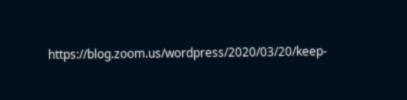https://blog.zoom.us/wordpress/2020/03/20/keep-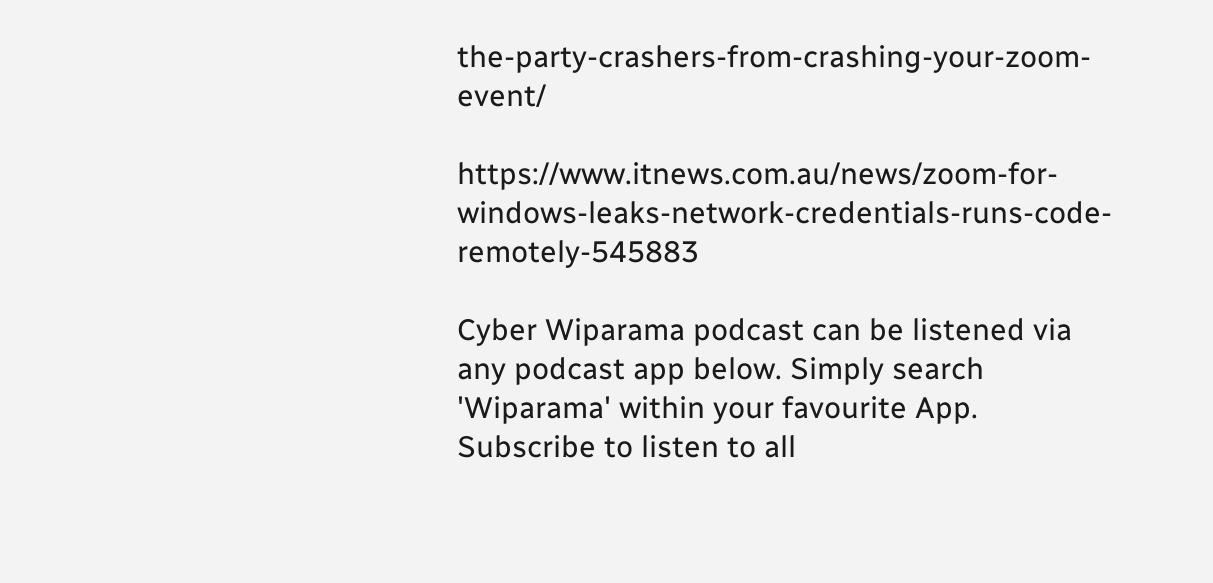the-party-crashers-from-crashing-your-zoom-event/

https://www.itnews.com.au/news/zoom-for-windows-leaks-network-credentials-runs-code-remotely-545883

Cyber Wiparama podcast can be listened via any podcast app below. Simply search 'Wiparama' within your favourite App. Subscribe to listen to all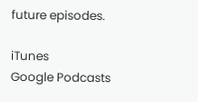future episodes.

iTunes
Google Podcasts